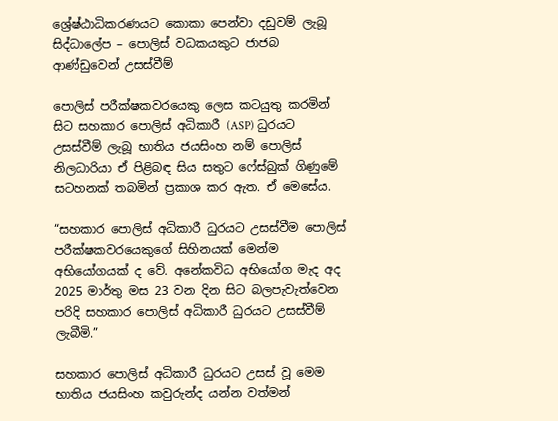ශ්‍රේෂ්ඨාධිකරණයට කොකා පෙන්වා දඩුවම් ලැබූ සිද්ධාලේප – පොලිස් වධකයකුට ජාජබ ආණ්ඩුවෙන් උසස්වීම්

පොලිස් පරීක්ෂකවරයෙකු ලෙස කටයුතු කරමින් සිට සහකාර පොලිස් අධිකාරී (ASP) ධුරයට උසස්වීම් ලැබූ භාතිය ජයසිංහ නම් පොලිස් නිලධාරියා ඒ පිළිබඳ සිය සතුට ෆේස්බුක් ගිණුමේ සටහනක් තබමින් ප්‍රකාශ කර ඇත. ඒ මෙසේය.

“සහකාර පොලිස් අධිකාරී ධුරයට උසස්වීම පොලිස් පරීක්ෂකවරයෙකුගේ සිහිනයක් මෙන්ම අභියෝගයක් ද වේ. අනේකවිධ අභියෝග මැද අද 2025 මාර්තු මස 23 වන දින සිට බලපැවැත්වෙන පරිදි සහකාර පොලිස් අධිකාරී ධුරයට උසස්වීම් ලැබීමි.”

සහකාර පොලිස් අධිකාරී ධුරයට උසස් වූ මෙම භාතිය ජයසිංහ කවුරුන්ද යන්න වත්මන්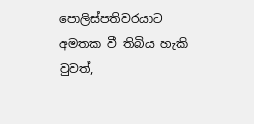පොලිස්පතිවරයාට අමතක වී තිබිය හැකි වුවත්,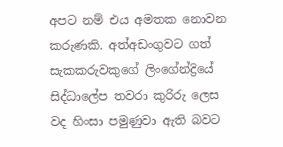අපට නම් එය අමතක නොවන කරුණකි. අත්අඩංගුවට ගත් සැකකරුවකුගේ ලිංගේන්ද්‍රියේ සිද්ධාලේප තවරා කුරිරු ලෙස වද හිංසා පමුණුවා ඇති බවට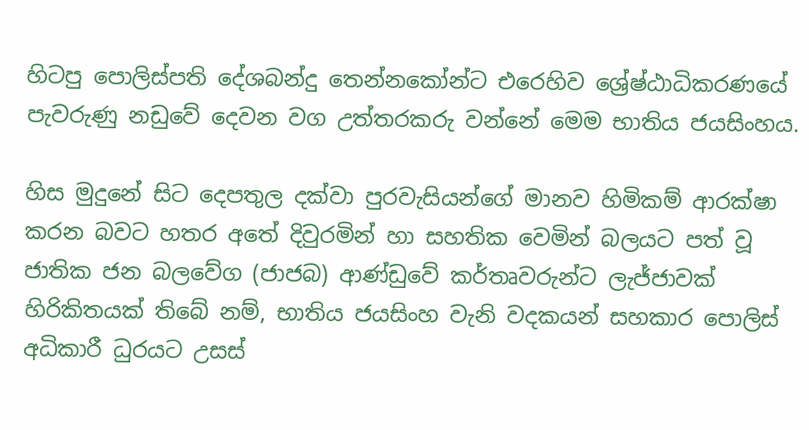හිටපු පොලිස්පති දේශබන්දු තෙන්නකෝන්ට එරෙහිව ශ්‍රේෂ්ඨාධිකරණයේ පැවරුණු නඩුවේ දෙවන වග උත්තරකරු වන්නේ මෙම භාතිය ජයසිංහය.

හිස මුදුනේ සිට දෙපතුල දක්වා පුරවැසියන්ගේ මානව හිමිකම් ආරක්ෂා කරන බවට හතර අතේ දිවුරමින් හා සහතික වෙමින් බලයට පත් වූ ජාතික ජන බලවේග (ජාජබ) ආණ්ඩුවේ කර්තෘවරුන්ට ලැජ්ජාවක් හිරිකිතයක් තිබේ නම්, භාතිය ජයසිංහ වැනි වදකයන් සහකාර පොලිස් අධිකාරී ධුරයට උසස්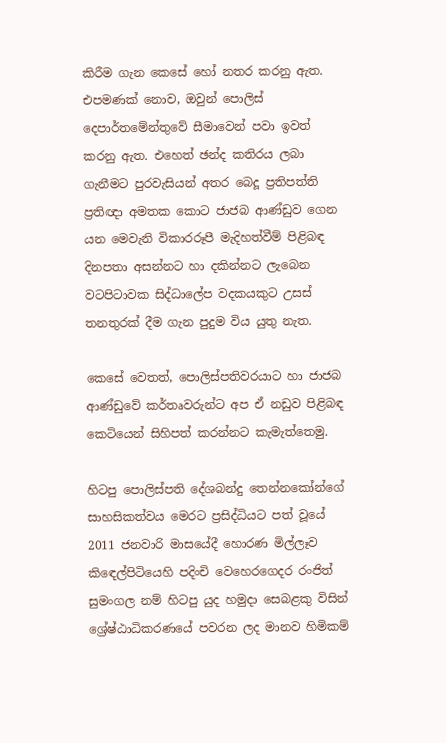කිරීම ගැන කෙසේ හෝ නතර කරනු ඇත. එපමණක් නොව, ඔවුන් පොලිස් දෙපාර්තමේන්තුවේ සීමාවෙන් පවා ඉවත් කරනු ඇත. එහෙත් ඡන්ද කතිරය ලබා ගැනීමට පුරවැසියන් අතර බෙදූ ප්‍රතිපත්ති ප්‍රතිඥා අමතක කොට ජාජබ ආණ්ඩුව ගෙන යන මෙවැනි විකාරරූපී මැදිහත්වීම් පිළිබඳ දිනපතා අසන්නට හා දකින්නට ලැබෙන වටපිටාවක සිද්ධාලේප වදකයකුට උසස් තනතුරක් දීම ගැන පුදුම විය යුතු නැත.

කෙසේ වෙතත්, පොලිස්පතිවරයාට හා ජාජබ ආණ්ඩුවේ කර්තෘවරුන්ට අප ඒ නඩුව පිළිබඳ කෙටියෙන් සිහිපත් කරන්නට කැමැත්තෙමු.

හිටපු පොලිස්පති දේශබන්දු තෙන්නකෝන්ගේ සාහසිකත්වය මෙරට ප්‍රසිද්ධියට පත් වූයේ 2011 ජනවාරි මාසයේදී හොරණ මිල්ලෑව කිඳෙල්පිටියෙහි පදිංචි වෙහෙරගෙදර රංජිත් සුමංගල නම් හිටපු යුද හමුදා සෙබළකු විසින් ශ්‍රේෂ්ඨාධිකරණයේ පවරන ලද මානව හිමිකම්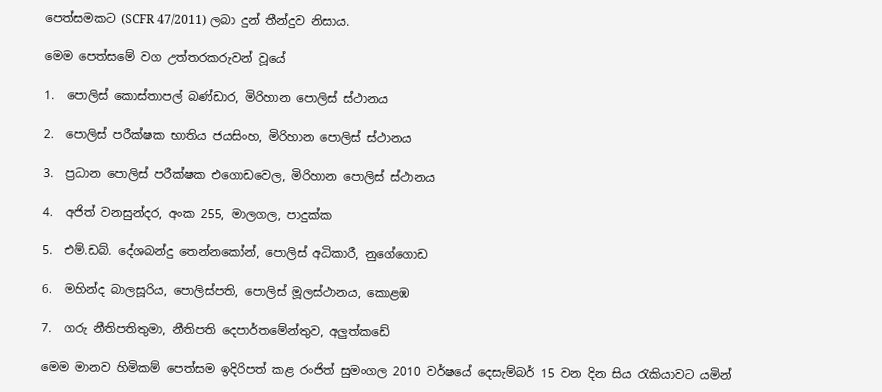පෙත්සමකට (SCFR 47/2011) ලබා දුන් තීන්දුව නිසාය.

මෙම පෙත්සමේ වග උත්තරකරුවන් වූයේ

1.  පොලිස් කොස්තාපල් බණ්ඩාර, මිරිහාන පොලිස් ස්ථානය

2.  පොලිස් පරීක්ෂක භාතිය ජයසිංහ, මිරිහාන පොලිස් ස්ථානය

3.  ප්‍රධාන පොලිස් පරීක්ෂක එගොඩවෙල, මිරිහාන පොලිස් ස්ථානය

4.  අජිත් වනසුන්දර, අංක 255, මාලගල, පාදුක්ක

5.  එම්.ඩබ්. දේශබන්දු තෙන්නකෝන්, පොලිස් අධිකාරී, නුගේගොඩ

6.  මහින්ද බාලසූරිය, පොලිස්පති, පොලිස් මූලස්ථානය, කොළඹ

7.  ගරු නීතිපතිතුමා, නීතිපති දෙපාර්තමේන්තුව, අලුත්කඩේ

මෙම මානව හිමිකම් පෙත්සම ඉදිරිපත් කළ රංජිත් සුමංගල 2010 වර්ෂයේ දෙසැම්බර් 15 වන දින සිය රැකියාවට යමින්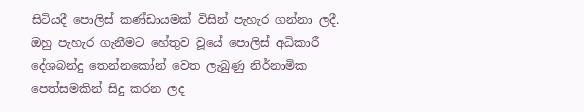සිටියදී පොලිස් කණ්ඩායමක් විසින් පැහැර ගන්නා ලදී. ඔහු පැහැර ගැනීමට හේතුව වූයේ පොලිස් අධිකාරී දේශබන්දු තෙන්නකෝන් වෙත ලැබුණු නිර්නාමික පෙත්සමකින් සිදු කරන ලද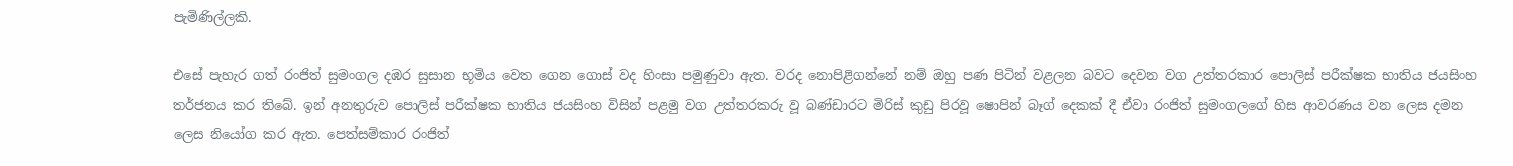පැමිණිල්ලකි.

එසේ පැහැර ගත් රංජිත් සුමංගල දඹර සුසාන භූමිය වෙත ගෙන ගොස් වද හිංසා පමුණුවා ඇත. වරද නොපිළිගන්නේ නම් ඔහු පණ පිටින් වළලන බවට දෙවන වග උත්තරකාර පොලිස් පරීක්ෂක භාතිය ජයසිංහ තර්ජනය කර තිබේ. ඉන් අනතුරුව පොලිස් පරීක්ෂක භාතිය ජයසිංහ විසින් පළමු වග උත්තරකරු වූ බණ්ඩාරට මිරිස් කුඩු පිරවූ ෂොපින් බෑග් දෙකක් දී ඒවා රංජිත් සුමංගලගේ හිස ආවරණය වන ලෙස දමන ලෙස නියෝග කර ඇත. පෙත්සම්කාර රංජිත්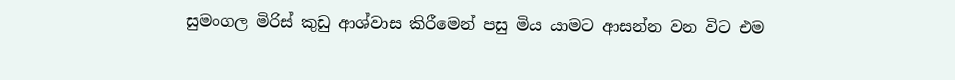සුමංගල මිරිස් කුඩු ආශ්වාස කිරීමෙන් පසු මිය යාමට ආසන්න වන විට එම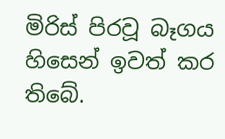මිරිස් පිරවූ බෑගය හිසෙන් ඉවත් කර තිබේ.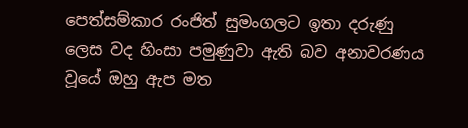පෙත්සම්කාර රංජිත් සුමංගලට ඉතා දරුණු ලෙස වද හිංසා පමුණුවා ඇති බව අනාවරණය වූයේ ඔහු ඇප මත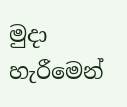මුදා හැරීමෙන්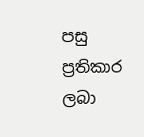පසු ප්‍රතිකාර ලබා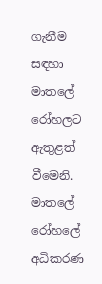ගැනීම සඳහා මාතලේ රෝහලට ඇතුළත් වීමෙනි. මාතලේ රෝහලේ අධිකරණ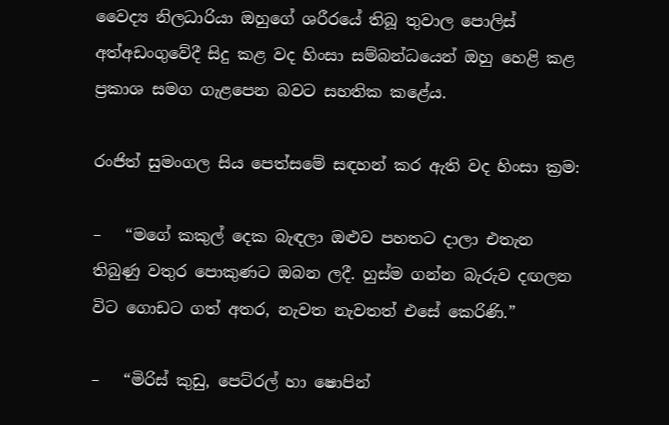වෛද්‍ය නිලධාරියා ඔහුගේ ශරීරයේ තිබූ තුවාල පොලිස් අත්අඩංගුවේදී සිදු කළ වද හිංසා සම්බන්ධයෙන් ඔහු හෙළි කළ ප්‍රකාශ සමග ගැළපෙන බවට සහතික කළේය.

රංජිත් සුමංගල සිය පෙත්සමේ සඳහන් කර ඇති වද හිංසා ක්‍රම:

–   “මගේ කකුල් දෙක බැඳලා ඔළුව පහතට දාලා එතැන තිබුණු වතුර පොකුණට ඔබන ලදී. හුස්ම ගන්න බැරුව දඟලන විට ගොඩට ගත් අතර, නැවත නැවතත් එසේ කෙරිණි.”

–   “මිරිස් කුඩු, පෙට්රල් හා ෂොපින්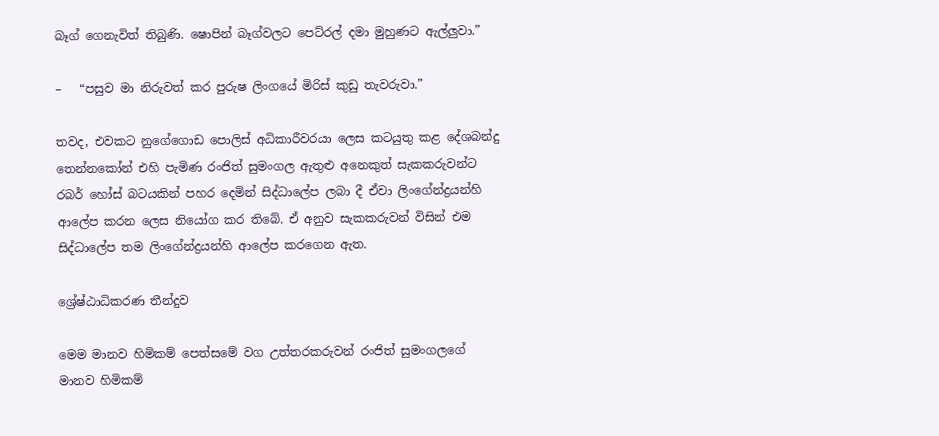බෑග් ගෙනැවිත් තිබුණි. ෂොපින් බෑග්වලට පෙට්රල් දමා මුහුණට ඇල්ලුවා.”

–   “පසුව මා නිරුවත් කර පුරුෂ ලිංගයේ මිරිස් කුඩු තැවරුවා.”

තවද, එවකට නුගේගොඩ පොලිස් අධිකාරීවරයා ලෙස කටයුතු කළ දේශබන්දු තෙන්නකෝන් එහි පැමිණ රංජිත් සුමංගල ඇතුළු අනෙකුත් සැකකරුවන්ට රබර් හෝස් බටයකින් පහර දෙමින් සිද්ධාලේප ලබා දී ඒවා ලිංගේන්ද්‍රයන්හි ආලේප කරන ලෙස නියෝග කර තිබේ. ඒ අනුව සැකකරුවන් විසින් එම සිද්ධාලේප තම ලිංගේන්ද්‍රයන්හි ආලේප කරගෙන ඇත.

ශ්‍රේෂ්ඨාධිකරණ තීන්දුව

මෙම මානව හිමිකම් පෙත්සමේ වග උත්තරකරුවන් රංජිත් සුමංගලගේ මානව හිමිකම්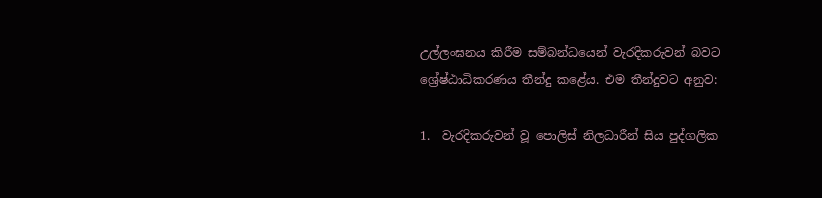උල්ලංඝනය කිරීම සම්බන්ධයෙන් වැරදිකරුවන් බවට ශ්‍රේෂ්ඨාධිකරණය තීන්දු කළේය. එම තීන්දුවට අනුව:

1.  වැරදිකරුවන් වූ පොලිස් නිලධාරීන් සිය පුද්ගලික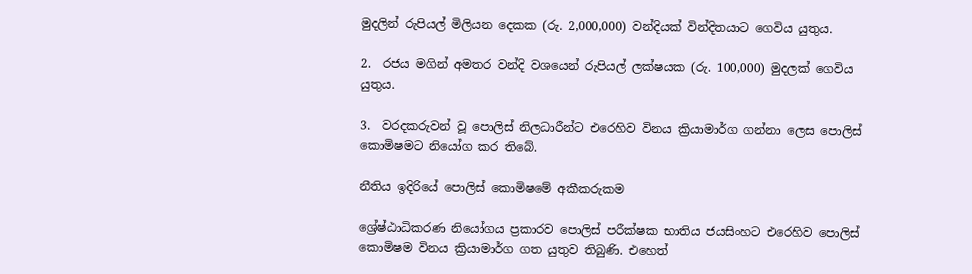මුදලින් රුපියල් මිලියන දෙකක (රු. 2,000,000) වන්දියක් වින්දිතයාට ගෙවිය යුතුය.

2.  රජය මගින් අමතර වන්දි වශයෙන් රුපියල් ලක්ෂයක (රු. 100,000) මුදලක් ගෙවිය යුතුය.

3.  වරදකරුවන් වූ පොලිස් නිලධාරීන්ට එරෙහිව විනය ක්‍රියාමාර්ග ගන්නා ලෙස පොලිස් කොමිෂමට නියෝග කර තිබේ.

නීතිය ඉදිරියේ පොලිස් කොමිෂමේ අකීකරුකම

ශ්‍රේෂ්ඨාධිකරණ නියෝගය ප්‍රකාරව පොලිස් පරීක්ෂක භාතිය ජයසිංහට එරෙහිව පොලිස් කොමිෂම විනය ක්‍රියාමාර්ග ගත යුතුව තිබුණි. එහෙත්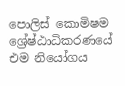පොලිස් කොමිෂම ශ්‍රේෂ්ඨාධිකරණයේ එම නියෝගය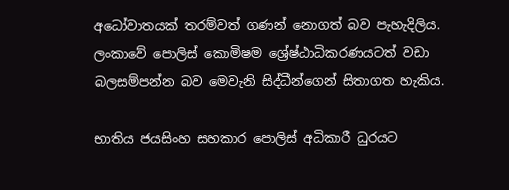අධෝවාතයක් තරම්වත් ගණන් නොගත් බව පැහැදිලිය. ලංකාවේ පොලිස් කොමිෂම ශ්‍රේෂ්ඨාධිකරණයටත් වඩා බලසම්පන්න බව මෙවැනි සිද්ධීන්ගෙන් සිතාගත හැකිය.

භාතිය ජයසිංහ සහකාර පොලිස් අධිකාරී ධුරයට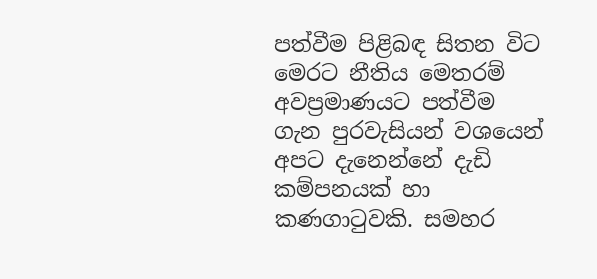පත්වීම පිළිබඳ සිතන විට මෙරට නීතිය මෙතරම් අවප්‍රමාණයට පත්වීම ගැන පුරවැසියන් වශයෙන් අපට දැනෙන්නේ දැඩි කම්පනයක් හා කණගාටුවකි. සමහර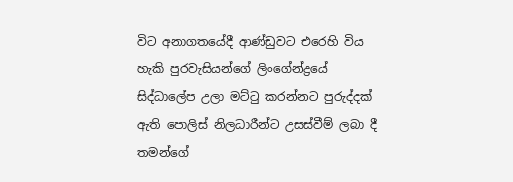විට අනාගතයේදී ආණ්ඩුවට එරෙහි විය හැකි පුරවැසියන්ගේ ලිංගේන්ද්‍රයේ සිද්ධාලේප උලා මට්ටු කරන්නට පුරුද්දක් ඇති පොලිස් නිලධාරීන්ට උසස්වීම් ලබා දී තමන්ගේ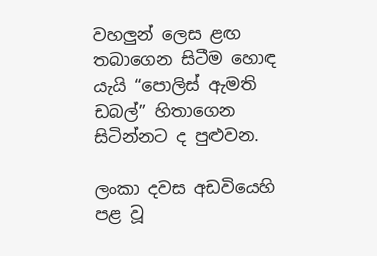වහලුන් ලෙස ළඟ තබාගෙන සිටීම හොඳ යැයි “පොලිස් ඇමති ඩබල්” හිතාගෙන සිටින්නට ද පුළුවන.

ලංකා දවස අඩවියෙහි පළ වූ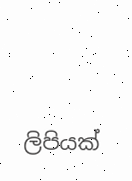ලිපියක්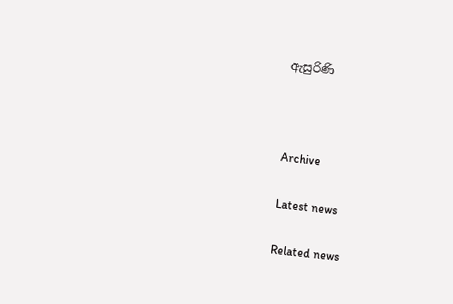ඇසුරිණි



Archive

Latest news

Related news